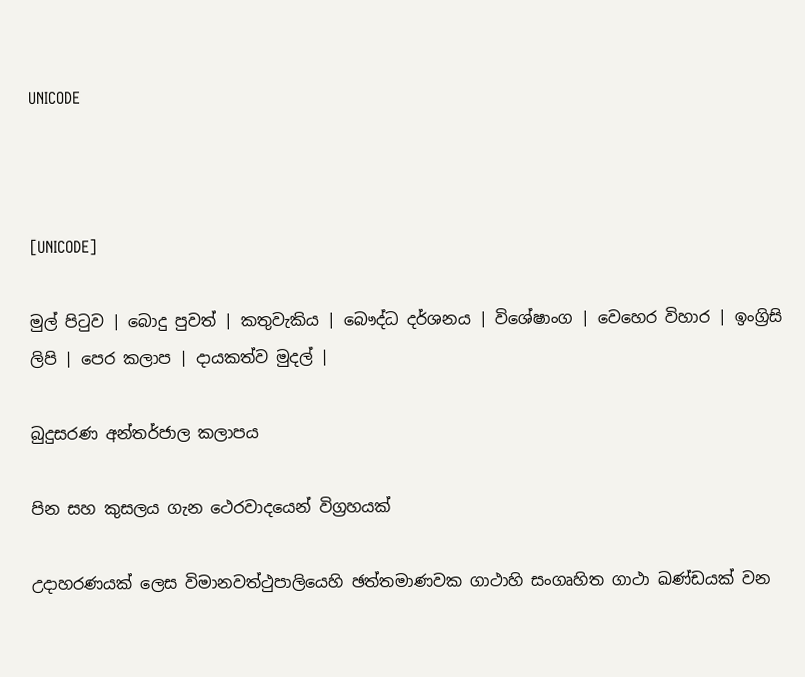UNICODE



[UNICODE]

මුල් පිටුව | බොදු පුවත් | කතුවැකිය | බෞද්ධ දර්ශනය | විශේෂාංග | වෙහෙර විහාර | ඉංග්‍රිසි ලිපි | පෙර කලාප | දායකත්ව මුදල් |

බුදුසරණ අන්තර්ජාල කලාපය

පින සහ කුසලය ගැන ථෙරවාදයෙන් විග්‍රහයක්

උදාහරණයක් ලෙස විමානවත්ථුපාලියෙහි ඡත්තමාණවක ගාථාහි සංගෘහිත ගාථා ඛණ්ඩයක් වන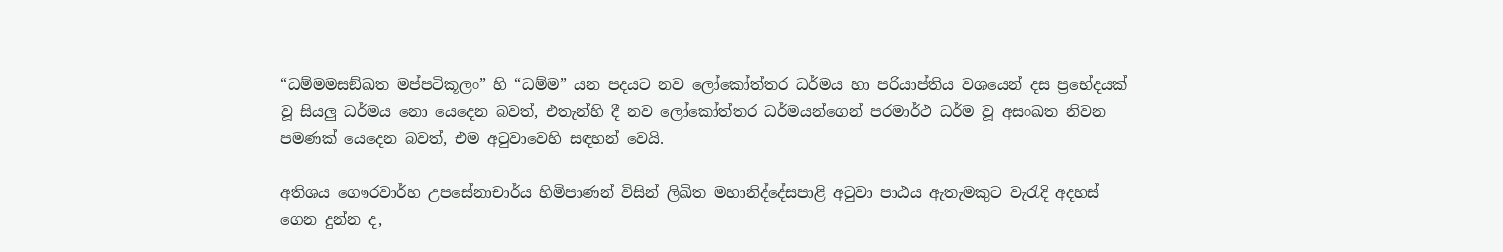“ධම්මමසඞ්ඛත මප්පටිකූලං” හි “ධම්ම” යන පදයට නව ලෝකෝත්තර ධර්මය හා පරියාප්තිය වශයෙන් දස ප්‍රභේදයක් වූ සියලු ධර්මය නො යෙදෙන බවත්, එතැන්හි දී නව ලෝකෝත්තර ධර්මයන්ගෙන් පරමාර්ථ ධර්ම වූ අසංඛත නිවන පමණක් යෙදෙන බවත්, එම අටුවාවෙහි සඳහන් වෙයි.

අතිශය ගෞරවාර්හ උපසේනාචාර්ය හිමිපාණන් විසින් ලිඛිත මහානිද්දේසපාළි අටුවා පාඨය ඇතැමකුට වැරැදි අදහස් ගෙන දුන්න ද,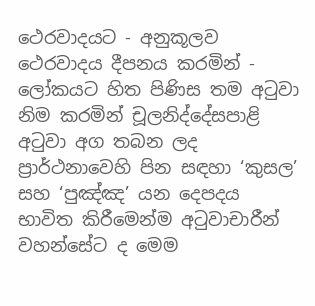ථෙරවාදයට - අනුකූලව ථෙරවාදය දීපනය කරමින් - ලෝකයට හිත පිණිස තම අටුවා නිම කරමින් චූලනිද්දේසපාළි අටුවා අග තබන ලද ප්‍රාර්ථනාවෙහි පින සඳහා ‘කුසල’ සහ ‘පුඤ්ඤ’ යන දෙපදය භාවිත කිරීමෙන්ම අටුවාචාරීන් වහන්සේට ද මෙම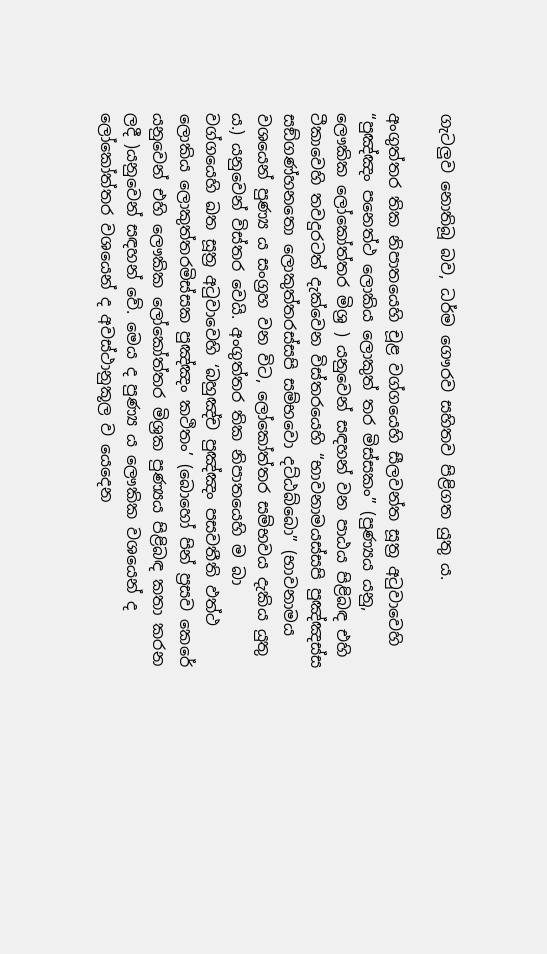ගැටලුව නොතිබූ බව, ධර්ම ගෞරව සහිතව පිළිගත යුතු ය.

අංගුත්තර තික නිපාතයෙහි චූළ වග්ගයෙහි සීලවන්ත සූත්‍ර අටුවාවෙහි “පුඤ්ඤං පනෙත්ථ ලොකිය ලොකුත් තර මිස්සකං” (පුණ්‍යය යනු, ලෞකික ලෝකෝත්තර මිශ්‍ර ) යනුවෙන් සඳහන් වන පාඨය පිළිබඳ එහි ටීකාවෙහි තවදුරටත් දැක්වෙන විස්තරයෙහි “භාවනාමයස්සපි පුඤ්ඤස්ස සඞ්ගණ්හනතො ලොකුත්තරස්සපි සම්භවො දට්ඨබ්බො” (භාවනාමය වශයෙන් පුණ්‍ය ය සංග්‍රහ වන විට, ලෝකෝත්තර සම්භවය දැකිය යුතු ය.) යනුවෙන් විස්තර වෙයි. අංගුත්තර තික නිපාතයෙහි ම බා වග්ගයෙහි ඛත සූත්‍ර අටුවාවෙහි ‘බහුඤ්ච පුඤ්ඤං පසවතීති ඵත්ථ ලොකිය ලොකුත්තරමිස්සක පුඤ්ඤං කථිතං’ (බොහෝ පින් ප්‍රසව කෙරේ යනුවෙන් එහි ලෞකික ලෝකෝත්තර මිශ්‍රක පුණ්‍යය පිළිබඳ කතා කරන ලදී )යනුවෙන් සඳහන් වේ. මෙය ද පුණ්‍ය ය ලෞකික වශයෙන් ද ලෝකෝත්තර වශයෙන් ද අවස්ථානුකූල ව යෙදෙන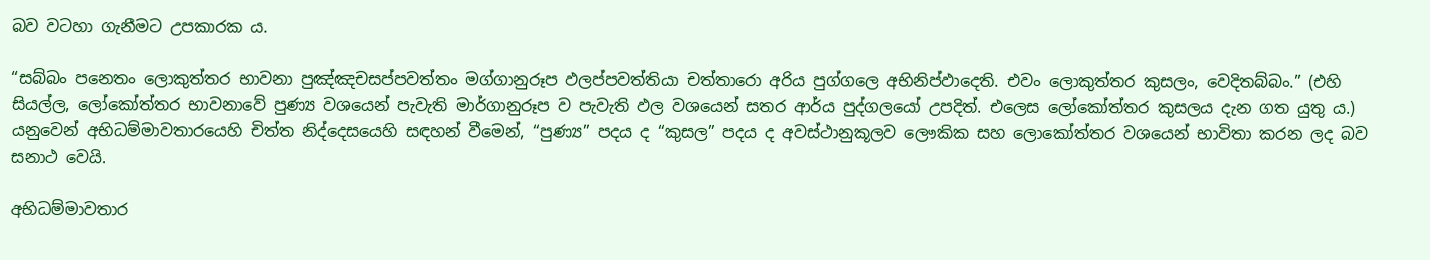බව වටහා ගැනීමට උපකාරක ය.

“සබ්බං පනෙතං ලොකුත්තර භාවනා පුඤ්ඤචසප්පවත්තං මග්ගානුරූප ඵලප්පවත්තියා චත්තාරො අරිය පුග්ගලෙ අභිනිප්ඵාදෙති. එවං ලොකුත්තර කුසලං, වෙදිතබ්බං.” (එහි සියල්ල, ලෝකෝත්තර භාවනාවේ පුණ්‍ය වශයෙන් පැවැති මාර්ගානුරූප ව පැවැති ඵල වශයෙන් සතර ආර්ය පුද්ගලයෝ උපදිත්. එලෙස ලෝකෝත්තර කුසලය දැන ගත යුතු ය.) යනුවෙන් අභිධම්මාවතාරයෙහි චිත්ත නිද්දෙසයෙහි සඳහන් වීමෙන්, “පුණ්‍ය” පදය ද “කුසල” පදය ද අවස්ථානුකූලව ලෞකික සහ ලොකෝත්තර වශයෙන් භාවිතා කරන ලද බව සනාථ වෙයි.

අභිධම්මාවතාර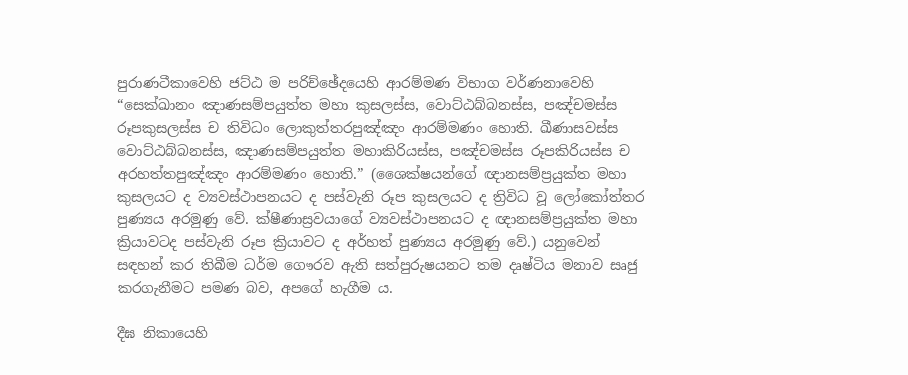පුරාණටීකාවෙහි ජට්ඨ ම පරිච්ඡේදයෙහි ආරම්මණ විභාග වර්ණනාවෙහි “සෙක්ඛානං ඤාණසම්පයුත්ත මහා කුසලස්ස, වොට්ඨබ්බනස්ස, පඤ්චමස්ස රූපකුසලස්ස ච තිවිධං ලොකුත්තරපුඤ්ඤං ආරම්මණං හොති. ඛීණාසවස්ස වොට්ඨබ්බනස්ස, ඤාණසම්පයුත්ත මහාකිරියස්ස, පඤ්චමස්ස රූපකිරියස්ස ච අරහත්තපුඤ්ඤං ආරම්මණං හොති.” (ශෛක්ෂයන්ගේ ඥානසම්ප්‍රයුක්ත මහා කුසලයට ද ව්‍යවස්ථාපනයට ද පස්වැනි රූප කුසලයට ද ත්‍රිවිධ වූ ලෝකෝත්තර පුණ්‍යය අරමුණු වේ. ක්ෂීණාස්‍රවයාගේ ව්‍යවස්ථාපනයට ද ඥානසම්ප්‍රයුක්ත මහා ක්‍රියාවටද පස්වැනි රූප ක්‍රියාවට ද අර්හත් පුණ්‍යය අරමුණු වේ.) යනුවෙන් සඳහන් කර තිබීම ධර්ම ගෞරව ඇති සත්පුරුෂයනට තම දෘෂ්ටිය මනාව සෘජු කරගැනීමට පමණ බව, අපගේ හැගීම ය.

දීඝ නිකායෙහි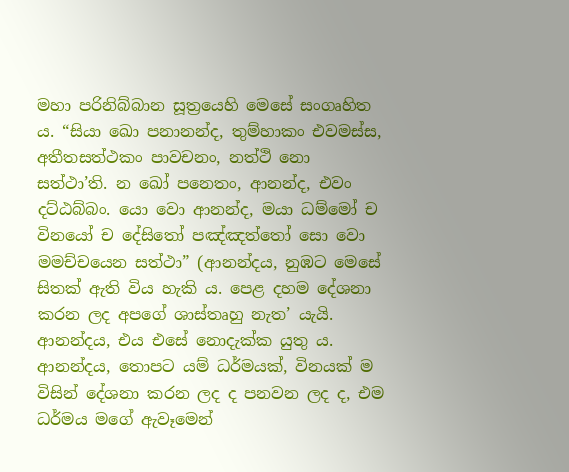මහා පරිනිබ්බාන සූත්‍රයෙහි මෙසේ සංගෘහිත ය. “සියා ඛො පනානන්ද, තුම්හාකං එවමස්ස, අතීතසත්ථකං පාවචනං, නත්ථි නො සත්ථා’ති. න ඛෝ පනෙතං, ආනන්ද, එවං දට්ඨබ්බං. යො වො ආනන්ද, මයා ධම්මෝ ච විනයෝ ච දේසිතෝ පඤ්ඤත්තෝ සො වො මමච්චයෙන සත්ථා” (ආනන්දය, නුඹට මෙසේ සිතක් ඇති විය හැකි ය. පෙළ දහම දේශනා කරන ලද අපගේ ශාස්තෘහු නැත’ යැයි. ආනන්දය, එය එසේ නොදැක්ක යුතු ය. ආනන්දය, තොපට යම් ධර්මයක්, විනයක් ම විසින් දේශනා කරන ලද ද පනවන ලද ද, එම ධර්මය මගේ ඇවෑමෙන්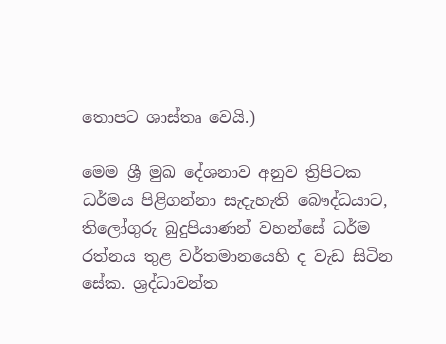තොපට ශාස්තෘ වෙයි.)

මෙම ශ්‍රී මුඛ දේශනාව අනුව ත්‍රිපිටක ධර්මය පිළිගන්නා සැදැහැති බෞද්ධයාට, තිලෝගුරු බුදුපියාණන් වහන්සේ ධර්ම රත්නය තුළ වර්තමානයෙහි ද වැඩ සිටින සේක. ශ්‍රද්ධාවන්ත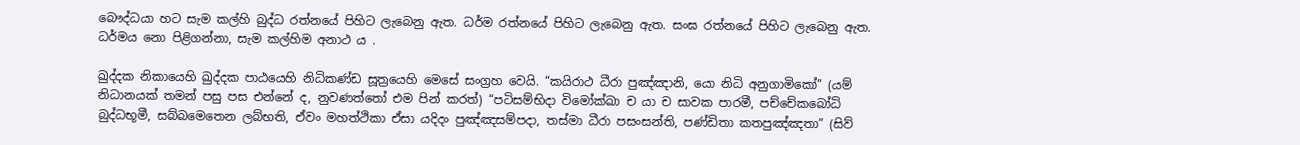බෞද්ධයා හට සැම කල්හි බුද්ධ රත්නයේ පිහිට ලැබෙනු ඇත. ධර්ම රත්නයේ පිහිට ලැබෙනු ඇත. සංඝ රත්නයේ පිහිට ලැබෙනු ඇත. ධර්මය නො පිළිගන්නා, සැම කල්හිම අනාථ ය .

ඛුද්දක නිකායෙහි ඛුද්දක පාඨයෙහි නිධිකණ්ඩ සූත්‍රයෙහි මෙසේ සංග්‍රහ වෙයි. “කයිරාථ ධීරා පුඤ්ඤානි, යො නිධි අනුගාමිකෝ” (යම් නිධානයක් තමන් පසු පස එන්නේ ද, නුවණත්තෝ එම පින් කරත්) “පටිසම්භිදා විමෝක්ඛා ච යා ච සාවක පාරමී, පච්චේකබෝධි බුද්ධභූමී, සබ්බමෙතෙන ලබ්භති, ඒවං මහත්ථිකා ඒසා යදිදං පුඤ්ඤසම්පදා, තස්මා ධීරා පසංසන්ති, පණ්ඩිතා කතපුඤ්ඤතා” (සිව්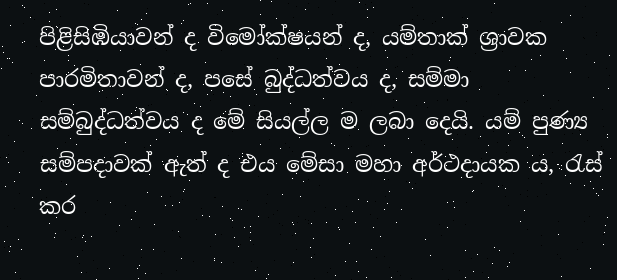පිළිසිඹියාවන් ද විමෝක්ෂයන් ද, යම්තාක් ශ්‍රාවක පාරමිතාවන් ද, පසේ බුද්ධත්වය ද, සම්මා සම්බුද්ධත්වය ද මේ සියල්ල ම ලබා දෙයි. යම් පුණ්‍ය සම්පදාවක් ඇත් ද එය මේසා මහා අර්ථදායක ය, රැස් කර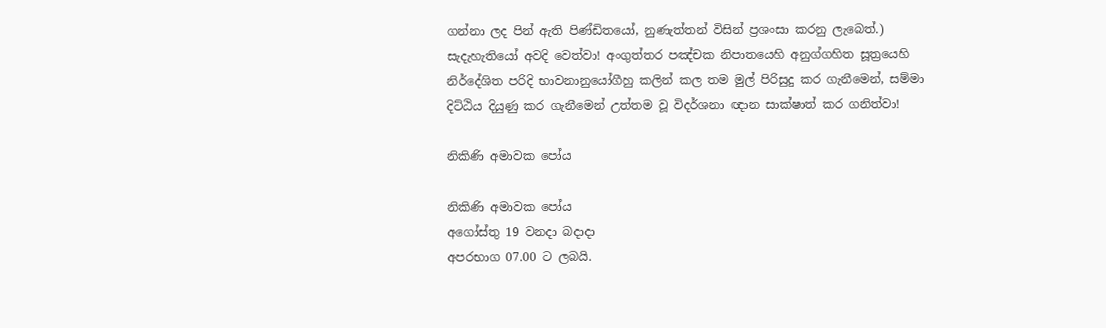ගන්නා ලද පින් ඇති පිණ්ඩිතයෝ, නුණැත්තන් විසින් ප්‍රශංසා කරනු ලැබෙත්.) සැදැහැතියෝ අවදි වෙත්වා! අංගුත්තර පඤ්චක නිපාතයෙහි අනුග්ගහිත සූත්‍රයෙහි නිර්දේශිත පරිදි භාවනානුයෝගීහු කලින් කල තම මුල් පිරිසුදු කර ගැනීමෙන්, සම්මා දිට්ඨිය දියුණු කර ගැනීමෙන් උත්තම වූ විදර්ශනා ඥාන සාක්ෂාත් කර ගනිත්වා!

නිකිණි අමාවක පෝය

නිකිණි අමාවක පෝය
අගෝස්තු 19 වනදා බදාදා
අපරභාග 07.00 ට ලබයි.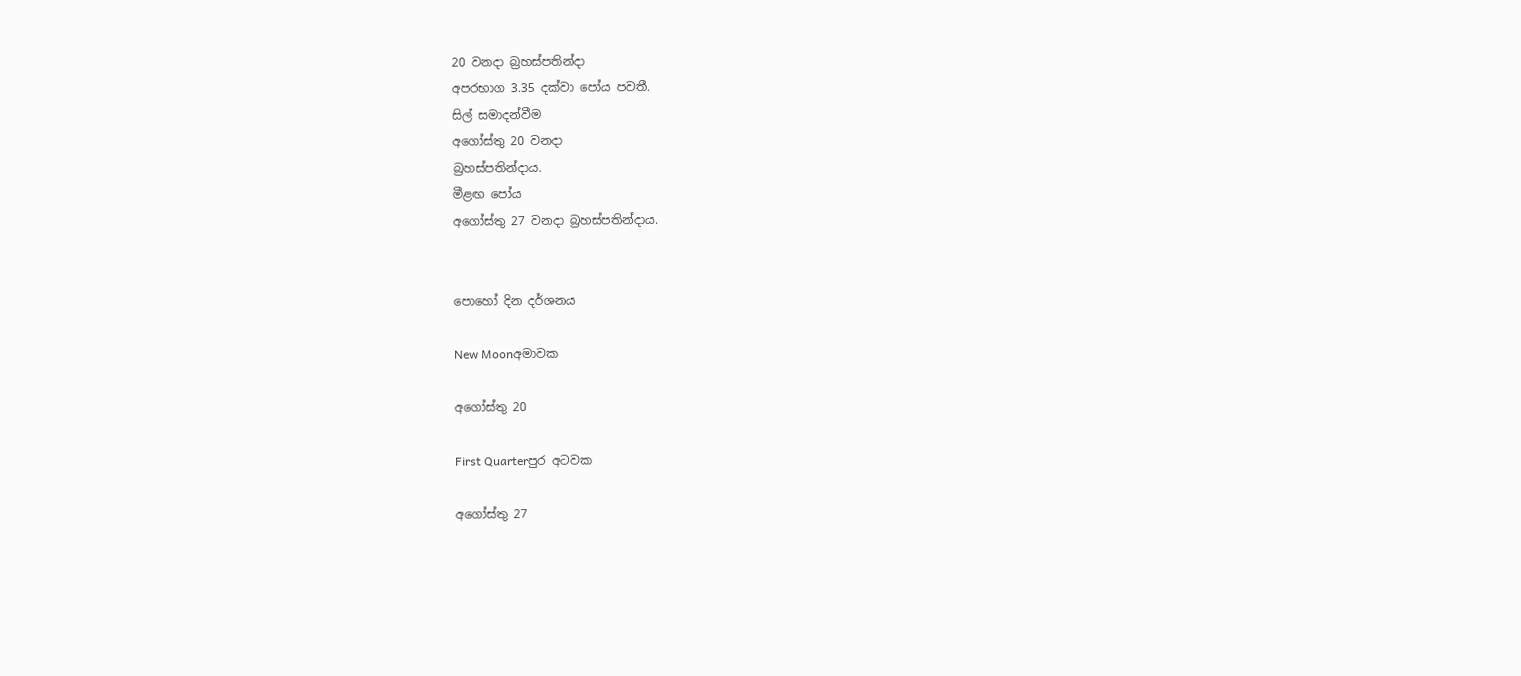20 වනදා බ්‍රහස්පතින්දා
අපරභාග 3.35 දක්වා පෝය පවතී.
සිල් සමාදන්වීම
අගෝස්තු 20 වනදා
බ්‍රහස්පතින්දාය.
මීළඟ පෝය
අගෝස්තු 27 වනදා බ්‍රහස්පතින්දාය.


පොහෝ දින දර්ශනය

New Moonඅමාවක

අගෝස්තු 20

First Quarterපුර අටවක

අගෝස්තු 27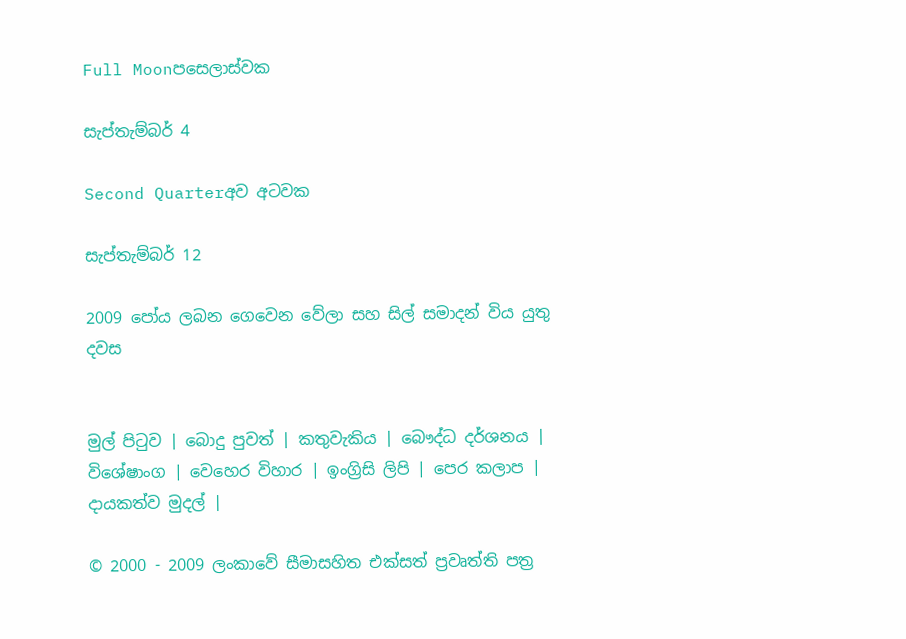Full Moonපසෙලාස්වක

සැප්තැම්බර් 4

Second Quarterඅව අටවක

සැප්තැම්බර් 12

2009 පෝය ලබන ගෙවෙන වේලා සහ සිල් සමාදන් විය යුතු දවස


මුල් පිටුව | බොදු පුවත් | කතුවැකිය | බෞද්ධ දර්ශනය | විශේෂාංග | වෙහෙර විහාර | ඉංග්‍රිසි ලිපි | පෙර කලාප | දායකත්ව මුදල් |

© 2000 - 2009 ලංකාවේ සීමාසහිත එක්සත් ප්‍රවෘත්ති පත්‍ර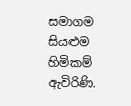සමාගම
සියළුම හිමිකම් ඇවිරිණි.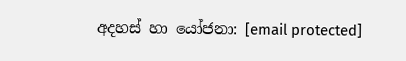අදහස් හා යෝජනා: [email protected]